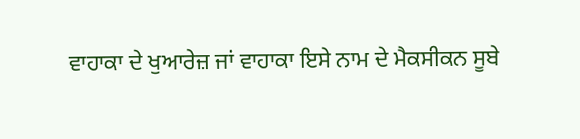ਵਾਹਾਕਾ ਦੇ ਖੁਆਰੇਜ਼ ਜਾਂ ਵਾਹਾਕਾ ਇਸੇ ਨਾਮ ਦੇ ਮੈਕਸੀਕਨ ਸੂਬੇ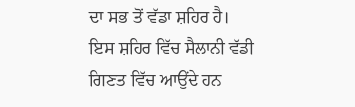ਦਾ ਸਭ ਤੋਂ ਵੱਡਾ ਸ਼ਹਿਰ ਹੈ।
ਇਸ ਸ਼ਹਿਰ ਵਿੱਚ ਸੈਲਾਨੀ ਵੱਡੀ ਗਿਣਤ ਵਿੱਚ ਆਉਂਦੇ ਹਨ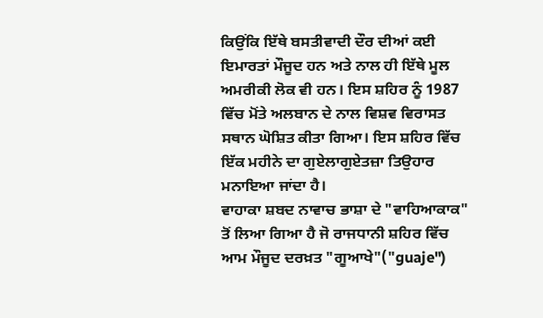ਕਿਉਂਕਿ ਇੱਥੇ ਬਸਤੀਵਾਦੀ ਦੌਰ ਦੀਆਂ ਕਈ ਇਮਾਰਤਾਂ ਮੌਜੂਦ ਹਨ ਅਤੇ ਨਾਲ ਹੀ ਇੱਥੇ ਮੂਲ ਅਮਰੀਕੀ ਲੋਕ ਵੀ ਹਨ। ਇਸ ਸ਼ਹਿਰ ਨੂੰ 1987 ਵਿੱਚ ਮੋਂਤੇ ਅਲਬਾਨ ਦੇ ਨਾਲ ਵਿਸ਼ਵ ਵਿਰਾਸਤ ਸਥਾਨ ਘੋਸ਼ਿਤ ਕੀਤਾ ਗਿਆ। ਇਸ ਸ਼ਹਿਰ ਵਿੱਚ ਇੱਕ ਮਹੀਨੇ ਦਾ ਗੁਏਲਾਗੁਏਤਜ਼ਾ ਤਿਉਹਾਰ ਮਨਾਇਆ ਜਾਂਦਾ ਹੈ।
ਵਾਹਾਕਾ ਸ਼ਬਦ ਨਾਵਾਚ ਭਾਸ਼ਾ ਦੇ "ਵਾਹਿਆਕਾਕ" ਤੋਂ ਲਿਆ ਗਿਆ ਹੈ ਜੋ ਰਾਜਧਾਨੀ ਸ਼ਹਿਰ ਵਿੱਚ ਆਮ ਮੌਜੂਦ ਦਰਖ਼ਤ "ਗੂਆਖੇ"("guaje")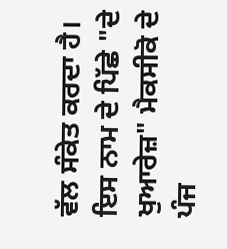ਵੱਲ ਸੰਕੇਤ ਕਰਦਾ ਹੈ। ਇਸ ਨਾਮ ਦੇ ਪਿੱਛੇ "ਦੇ ਖੁਆਰੇਜ਼" ਮੈਕਸੀਕੋ ਦੇ ਪੰਜ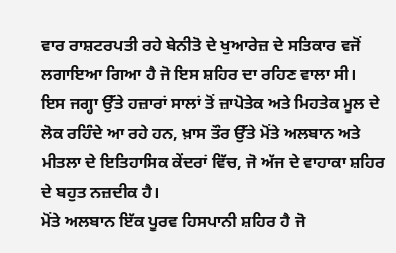ਵਾਰ ਰਾਸ਼ਟਰਪਤੀ ਰਹੇ ਬੇਨੀਤੋ ਦੇ ਖੁਆਰੇਜ਼ ਦੇ ਸਤਿਕਾਰ ਵਜੋਂ ਲਗਾਇਆ ਗਿਆ ਹੈ ਜੋ ਇਸ ਸ਼ਹਿਰ ਦਾ ਰਹਿਣ ਵਾਲਾ ਸੀ।
ਇਸ ਜਗ੍ਹਾ ਉੱਤੇ ਹਜ਼ਾਰਾਂ ਸਾਲਾਂ ਤੋਂ ਜ਼ਾਪੋਤੇਕ ਅਤੇ ਮਿਹਤੇਕ ਮੂਲ ਦੇ ਲੋਕ ਰਹਿੰਦੇ ਆ ਰਹੇ ਹਨ, ਖ਼ਾਸ ਤੌਰ ਉੱਤੇ ਮੋਂਤੇ ਅਲਬਾਨ ਅਤੇ ਮੀਤਲਾ ਦੇ ਇਤਿਹਾਸਿਕ ਕੇਂਦਰਾਂ ਵਿੱਚ, ਜੋ ਅੱਜ ਦੇ ਵਾਹਾਕਾ ਸ਼ਹਿਰ ਦੇ ਬਹੁਤ ਨਜ਼ਦੀਕ ਹੈ।
ਮੋਂਤੇ ਅਲਬਾਨ ਇੱਕ ਪੂਰਵ ਹਿਸਪਾਨੀ ਸ਼ਹਿਰ ਹੈ ਜੋ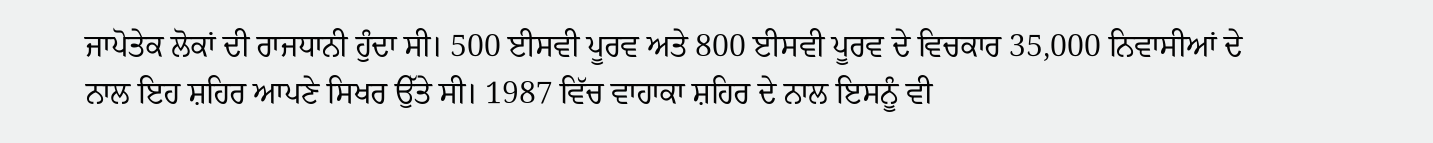ਜਾਪੋਤੇਕ ਲੋਕਾਂ ਦੀ ਰਾਜਧਾਨੀ ਹੁੰਦਾ ਸੀ। 500 ਈਸਵੀ ਪੂਰਵ ਅਤੇ 800 ਈਸਵੀ ਪੂਰਵ ਦੇ ਵਿਚਕਾਰ 35,000 ਨਿਵਾਸੀਆਂ ਦੇ ਨਾਲ ਇਹ ਸ਼ਹਿਰ ਆਪਣੇ ਸਿਖਰ ਉੱਤੇ ਸੀ। 1987 ਵਿੱਚ ਵਾਹਾਕਾ ਸ਼ਹਿਰ ਦੇ ਨਾਲ ਇਸਨੂੰ ਵੀ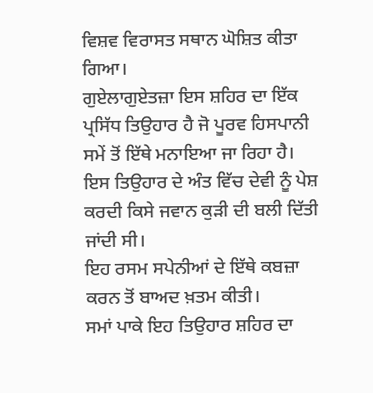ਵਿਸ਼ਵ ਵਿਰਾਸਤ ਸਥਾਨ ਘੋਸ਼ਿਤ ਕੀਤਾ ਗਿਆ।
ਗੁਏਲਾਗੁਏਤਜ਼ਾ ਇਸ ਸ਼ਹਿਰ ਦਾ ਇੱਕ ਪ੍ਰਸਿੱਧ ਤਿਉਹਾਰ ਹੈ ਜੋ ਪੂਰਵ ਹਿਸਪਾਨੀ ਸਮੇਂ ਤੋਂ ਇੱਥੇ ਮਨਾਇਆ ਜਾ ਰਿਹਾ ਹੈ। ਇਸ ਤਿਉਹਾਰ ਦੇ ਅੰਤ ਵਿੱਚ ਦੇਵੀ ਨੂੰ ਪੇਸ਼ ਕਰਦੀ ਕਿਸੇ ਜਵਾਨ ਕੁੜੀ ਦੀ ਬਲੀ ਦਿੱਤੀ ਜਾਂਦੀ ਸੀ।
ਇਹ ਰਸਮ ਸਪੇਨੀਆਂ ਦੇ ਇੱਥੇ ਕਬਜ਼ਾ ਕਰਨ ਤੋਂ ਬਾਅਦ ਖ਼ਤਮ ਕੀਤੀ।
ਸਮਾਂ ਪਾਕੇ ਇਹ ਤਿਉਹਾਰ ਸ਼ਹਿਰ ਦਾ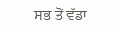ਸਭ ਤੋਂ ਵੱਡਾ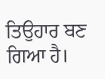ਤਿਉਹਾਰ ਬਣ ਗਿਆ ਹੈ।